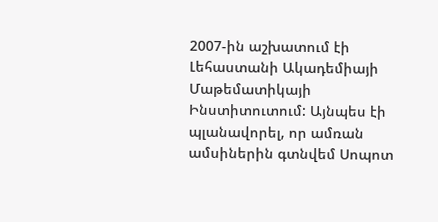2007-ին աշխատում էի Լեհաստանի Ակադեմիայի Մաթեմատիկայի Ինստիտուտում: Այնպես էի պլանավորել, որ ամռան ամսիներին գտնվեմ Սոպոտ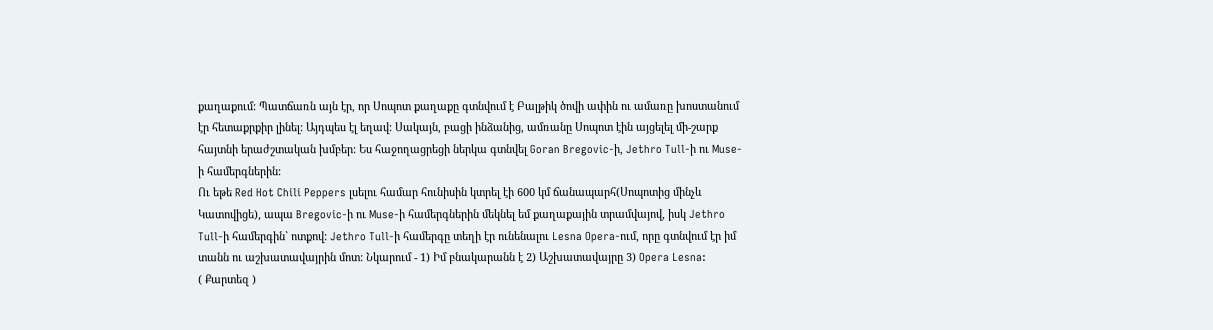քաղաքում: Պատճառն այն էր, որ Սոպոտ քաղաքը գտնվում է Բալթիկ ծովի ափին ու ամառը խոստանում էր հետաքրքիր լինել: Այդպես էլ եղավ: Սակայն, բացի ինձանից, ամռանը Սոպոտ էին այցելել մի-շարք հայտնի երաժշտական խմբեր: Ես հաջողացրեցի ներկա գտնվել Goran Bregovic-ի, Jethro Tull-ի ու Muse-ի համերգներին:
Ու եթե Red Hot Chili Peppers լսելու համար հունիսին կտրել էի 600 կմ ճանապարհ(Սոպոտից մինչև Կատովիցե), ապա Bregovic-ի ու Muse-ի համերգներին մեկնել եմ քաղաքային տրամվայով, իսկ Jethro Tull-ի համերգին` ոտքով: Jethro Tull-ի համերգը տեղի էր ունենալու Lesna Opera-ում, որը գտնվում էր իմ տանն ու աշխատավայրին մոտ: Նկարում - 1) Իմ բնակարանն է 2) Աշխատավայրը 3) Opera Lesna:
( Քարտեզ )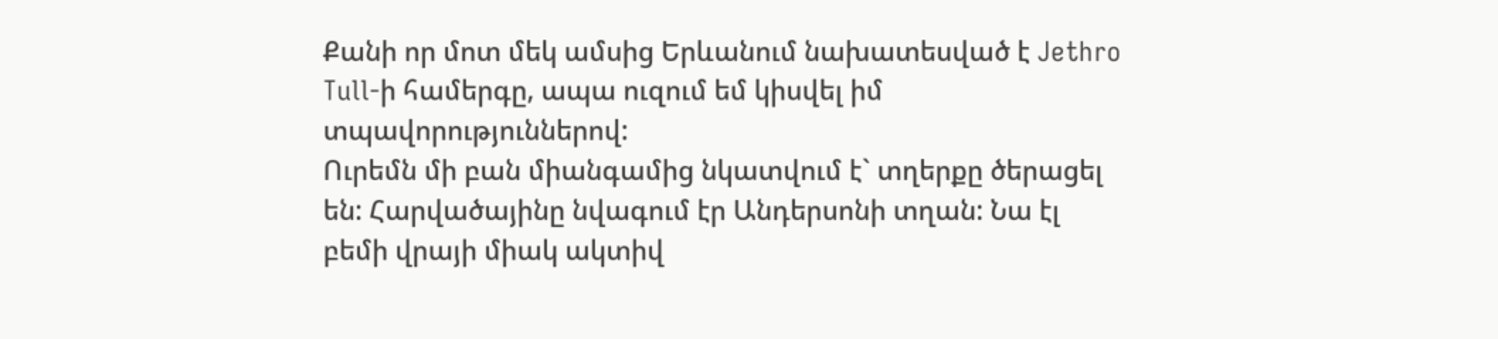Քանի որ մոտ մեկ ամսից Երևանում նախատեսված է Jethro Tull-ի համերգը, ապա ուզում եմ կիսվել իմ տպավորություններով:
Ուրեմն մի բան միանգամից նկատվում է` տղերքը ծերացել են: Հարվածայինը նվագում էր Անդերսոնի տղան: Նա էլ բեմի վրայի միակ ակտիվ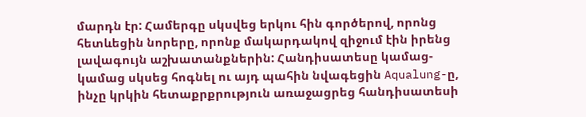մարդն էր: Համերգը սկսվեց երկու հին գործերով, որոնց հետևեցին նորերը, որոնք մակարդակով զիջում էին իրենց լավագույն աշխատանքներին: Հանդիսատեսը կամաց-կամաց սկսեց հոգնել ու այդ պահին նվագեցին Aqualung-ը, ինչը կրկին հետաքրքրություն առաջացրեց հանդիսատեսի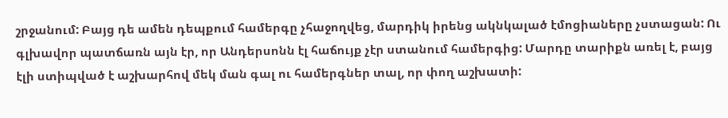շրջանում: Բայց դե ամեն դեպքում համերգը չհաջողվեց, մարդիկ իրենց ակնկալած էմոցիաները չստացան: Ու գլխավոր պատճառն այն էր, որ Անդերսոնն էլ հաճույք չէր ստանում համերգից: Մարդը տարիքն առել է, բայց էլի ստիպված է աշխարհով մեկ ման գալ ու համերգներ տալ, որ փող աշխատի: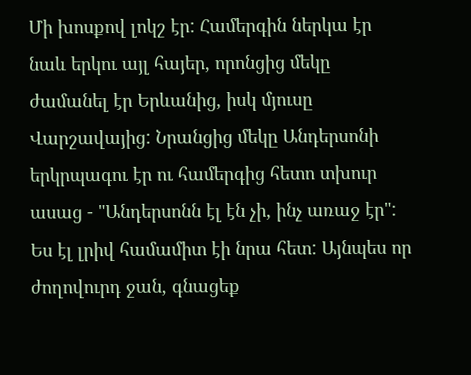Մի խոսքով լոկշ էր: Համերգին ներկա էր նաև երկու այլ հայեր, որոնցից մեկը ժամանել էր Երևանից, իսկ մյուսը Վարշավայից: Նրանցից մեկը Անդերսոնի երկրպագու էր ու համերգից հետո տխուր ասաց - "Անդերսոնն էլ էն չի, ինչ առաջ էր": Ես էլ լրիվ համամիտ էի նրա հետ: Այնպես որ ժողովուրդ ջան, գնացեք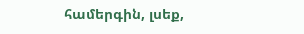համերգին, լսեք,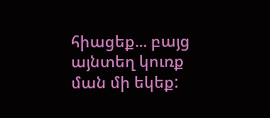հիացեք... բայց այնտեղ կուռք ման մի եկեք: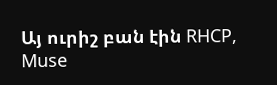Այ ուրիշ բան էին RHCP, Muse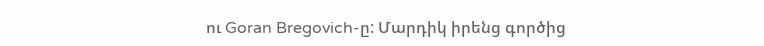ու Goran Bregovich-ը: Մարդիկ իրենց գործից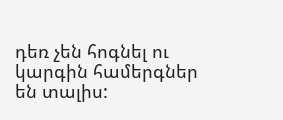դեռ չեն հոգնել ու կարգին համերգներ են տալիս: